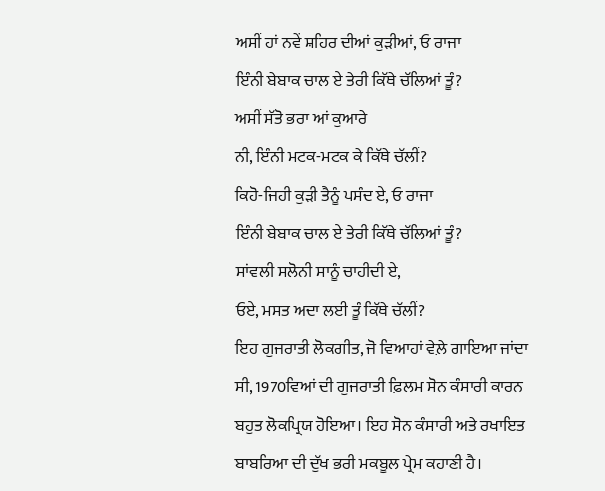ਅਸੀਂ ਹਾਂ ਨਵੇਂ ਸ਼ਹਿਰ ਦੀਆਂ ਕੁੜੀਆਂ, ਓ ਰਾਜਾ
ਇੰਨੀ ਬੇਬਾਕ ਚਾਲ ਏ ਤੇਰੀ ਕਿੱਥੇ ਚੱਲਿਆਂ ਤੂੰ?
ਅਸੀਂ ਸੱਤੋ ਭਰਾ ਆਂ ਕੁਆਰੇ
ਨੀ, ਇੰਨੀ ਮਟਕ-ਮਟਕ ਕੇ ਕਿੱਥੇ ਚੱਲੀਂ?
ਕਿਹੋ-ਜਿਹੀ ਕੁੜੀ ਤੈਨੂੰ ਪਸੰਦ ਏ, ਓ ਰਾਜਾ
ਇੰਨੀ ਬੇਬਾਕ ਚਾਲ ਏ ਤੇਰੀ ਕਿੱਥੇ ਚੱਲਿਆਂ ਤੂੰ?
ਸਾਂਵਲੀ ਸਲੋਨੀ ਸਾਨੂੰ ਚਾਹੀਦੀ ਏ,
ਓਏ, ਮਸਤ ਅਦਾ ਲਈ ਤੂੰ ਕਿੱਥੇ ਚੱਲੀਂ?
ਇਹ ਗੁਜਰਾਤੀ ਲੋਕਗੀਤ, ਜੋ ਵਿਆਹਾਂ ਵੇਲ਼ੇ ਗਾਇਆ ਜਾਂਦਾ ਸੀ, 1970ਵਿਆਂ ਦੀ ਗੁਜਰਾਤੀ ਫ਼ਿਲਮ ਸੋਨ ਕੰਸਾਰੀ ਕਾਰਨ ਬਹੁਤ ਲੋਕਪ੍ਰਿਯ ਹੋਇਆ। ਇਹ ਸੋਨ ਕੰਸਾਰੀ ਅਤੇ ਰਖਾਇਤ ਬਾਬਰਿਆ ਦੀ ਦੁੱਖ ਭਰੀ ਮਕਬੂਲ ਪ੍ਰੇਮ ਕਹਾਣੀ ਹੈ।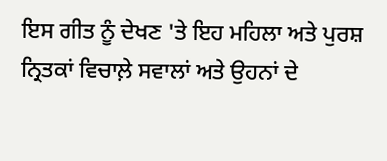ਇਸ ਗੀਤ ਨੂੰ ਦੇਖਣ 'ਤੇ ਇਹ ਮਹਿਲਾ ਅਤੇ ਪੁਰਸ਼ ਨ੍ਰਿਤਕਾਂ ਵਿਚਾਲ਼ੇ ਸਵਾਲਾਂ ਅਤੇ ਉਹਨਾਂ ਦੇ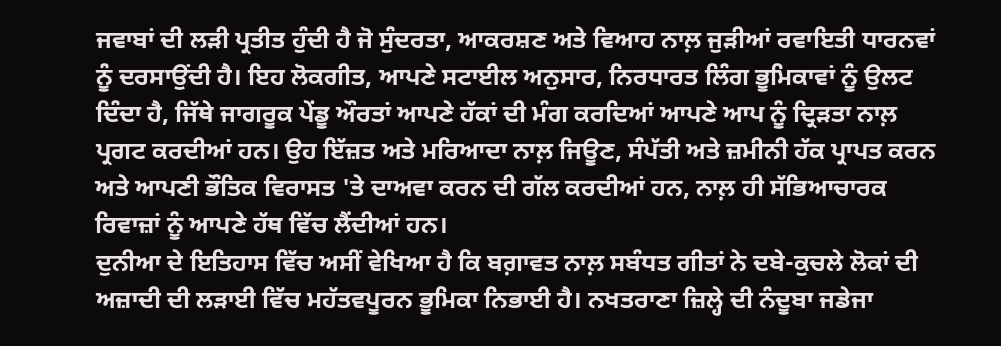ਜਵਾਬਾਂ ਦੀ ਲੜੀ ਪ੍ਰਤੀਤ ਹੁੰਦੀ ਹੈ ਜੋ ਸੁੰਦਰਤਾ, ਆਕਰਸ਼ਣ ਅਤੇ ਵਿਆਹ ਨਾਲ਼ ਜੁੜੀਆਂ ਰਵਾਇਤੀ ਧਾਰਨਵਾਂ ਨੂੰ ਦਰਸਾਉਂਦੀ ਹੈ। ਇਹ ਲੋਕਗੀਤ, ਆਪਣੇ ਸਟਾਈਲ ਅਨੁਸਾਰ, ਨਿਰਧਾਰਤ ਲਿੰਗ ਭੂਮਿਕਾਵਾਂ ਨੂੰ ਉਲਟ ਦਿੰਦਾ ਹੈ, ਜਿੱਥੇ ਜਾਗਰੂਕ ਪੇਂਡੂ ਔਰਤਾਂ ਆਪਣੇ ਹੱਕਾਂ ਦੀ ਮੰਗ ਕਰਦਿਆਂ ਆਪਣੇ ਆਪ ਨੂੰ ਦ੍ਰਿੜਤਾ ਨਾਲ਼ ਪ੍ਰਗਟ ਕਰਦੀਆਂ ਹਨ। ਉਹ ਇੱਜ਼ਤ ਅਤੇ ਮਰਿਆਦਾ ਨਾਲ਼ ਜਿਊਣ, ਸੰਪੱਤੀ ਅਤੇ ਜ਼ਮੀਨੀ ਹੱਕ ਪ੍ਰਾਪਤ ਕਰਨ ਅਤੇ ਆਪਣੀ ਭੌਤਿਕ ਵਿਰਾਸਤ 'ਤੇ ਦਾਅਵਾ ਕਰਨ ਦੀ ਗੱਲ ਕਰਦੀਆਂ ਹਨ, ਨਾਲ਼ ਹੀ ਸੱਭਿਆਚਾਰਕ ਰਿਵਾਜ਼ਾਂ ਨੂੰ ਆਪਣੇ ਹੱਥ ਵਿੱਚ ਲੈਂਦੀਆਂ ਹਨ।
ਦੁਨੀਆ ਦੇ ਇਤਿਹਾਸ ਵਿੱਚ ਅਸੀਂ ਵੇਖਿਆ ਹੈ ਕਿ ਬਗ਼ਾਵਤ ਨਾਲ਼ ਸਬੰਧਤ ਗੀਤਾਂ ਨੇ ਦਬੇ-ਕੁਚਲੇ ਲੋਕਾਂ ਦੀ ਅਜ਼ਾਦੀ ਦੀ ਲੜਾਈ ਵਿੱਚ ਮਹੱਤਵਪੂਰਨ ਭੂਮਿਕਾ ਨਿਭਾਈ ਹੈ। ਨਖਤਰਾਣਾ ਜ਼ਿਲ੍ਹੇ ਦੀ ਨੰਦੂਬਾ ਜਡੇਜਾ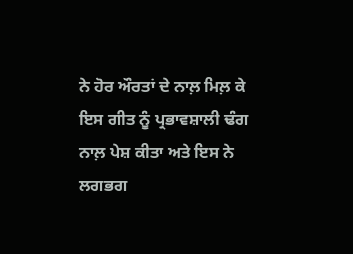ਨੇ ਹੋਰ ਔਰਤਾਂ ਦੇ ਨਾਲ਼ ਮਿਲ਼ ਕੇ ਇਸ ਗੀਤ ਨੂੰ ਪ੍ਰਭਾਵਸ਼ਾਲੀ ਢੰਗ ਨਾਲ਼ ਪੇਸ਼ ਕੀਤਾ ਅਤੇ ਇਸ ਨੇ ਲਗਭਗ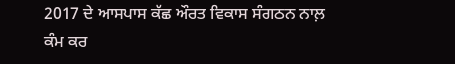2017 ਦੇ ਆਸਪਾਸ ਕੱਛ ਔਰਤ ਵਿਕਾਸ ਸੰਗਠਨ ਨਾਲ਼ ਕੰਮ ਕਰ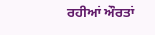ਰਹੀਆਂ ਔਰਤਾਂ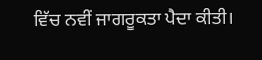ਵਿੱਚ ਨਵੀਂ ਜਾਗਰੂਕਤਾ ਪੈਦਾ ਕੀਤੀ।